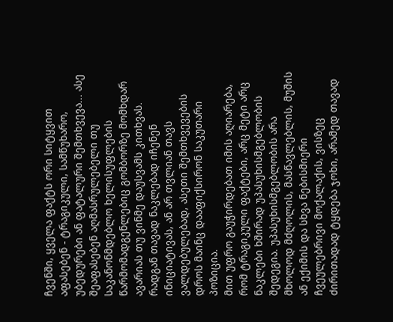ჩვენში, ყველა ფაქტს ორი სიტყვით აფასებენ - ტრაგიკული, სამწუხარო, უბედურები ან ფატალური შემთხვევა... ასე შეაფასებენ აღმასრულებელი თუ საკანონმდებლო ხელისუფლების წარმომადგენლებიც გომბორზე მომხდარ ავარიას თუ ვინმე დაუსვამს კითხვას. რადგან თავად ნაკლებად იჩენენ ინიციატივას, ან არ თვლიან თავს ვალდებულებად, ასეთი შემთხვევების დროს მაინც დააფიქსირონ საკუთარი პოზიცია.
მით უფრო გაუჭირდებათ იმის აღიარება, რომ ტრაგიკული ფაქტები, არც მეტი არც ნაკლები ხშირად უპასუხისმგებლობის შედეგია. უპასუხისმგებლობის არა მხოლოდ მძღოლის, მასწავლებლის, მუშის ან ექიმის და სხვა ნებისმიერი ჩვეულებრივი მოქალაქის, ვისზეც ძირითადად ტყდება ჯოხი, არამედ თავად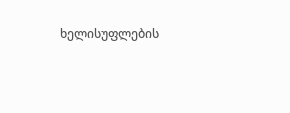ხელისუფლების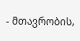- მთავრობის,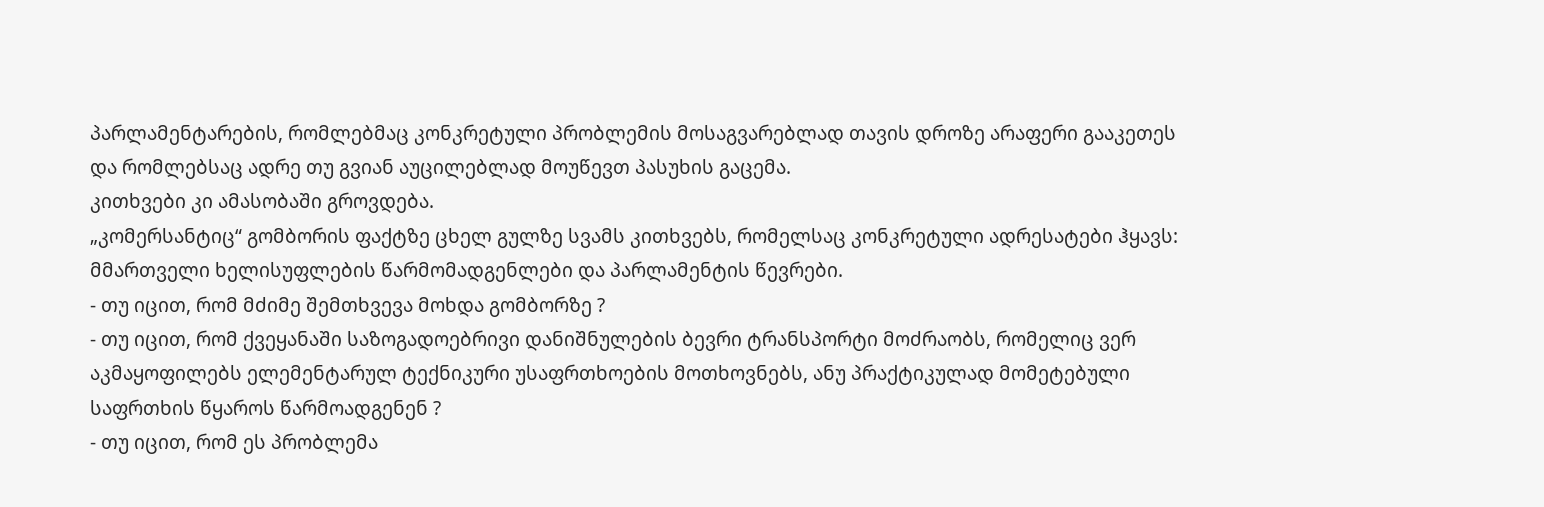პარლამენტარების, რომლებმაც კონკრეტული პრობლემის მოსაგვარებლად თავის დროზე არაფერი გააკეთეს და რომლებსაც ადრე თუ გვიან აუცილებლად მოუწევთ პასუხის გაცემა.
კითხვები კი ამასობაში გროვდება.
„კომერსანტიც“ გომბორის ფაქტზე ცხელ გულზე სვამს კითხვებს, რომელსაც კონკრეტული ადრესატები ჰყავს: მმართველი ხელისუფლების წარმომადგენლები და პარლამენტის წევრები.
- თუ იცით, რომ მძიმე შემთხვევა მოხდა გომბორზე ?
- თუ იცით, რომ ქვეყანაში საზოგადოებრივი დანიშნულების ბევრი ტრანსპორტი მოძრაობს, რომელიც ვერ აკმაყოფილებს ელემენტარულ ტექნიკური უსაფრთხოების მოთხოვნებს, ანუ პრაქტიკულად მომეტებული საფრთხის წყაროს წარმოადგენენ ?
- თუ იცით, რომ ეს პრობლემა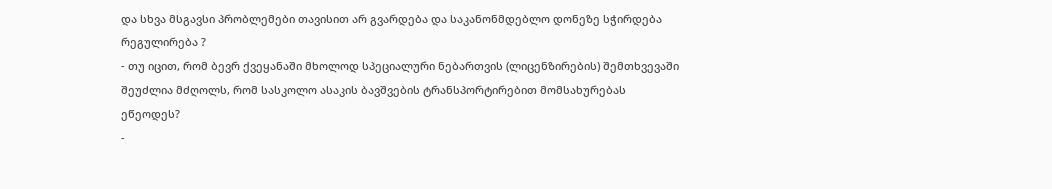და სხვა მსგავსი პრობლემები თავისით არ გვარდება და საკანონმდებლო დონეზე სჭირდება რეგულირება ?
- თუ იცით, რომ ბევრ ქვეყანაში მხოლოდ სპეციალური ნებართვის (ლიცენზირების) შემთხვევაში შეუძლია მძღოლს, რომ სასკოლო ასაკის ბავშვების ტრანსპორტირებით მომსახურებას ეწეოდეს?
-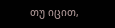თუ იცით,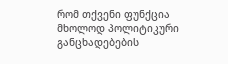რომ თქვენი ფუნქცია მხოლოდ პოლიტიკური განცხადებების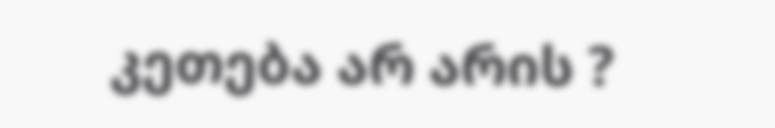კეთება არ არის ?